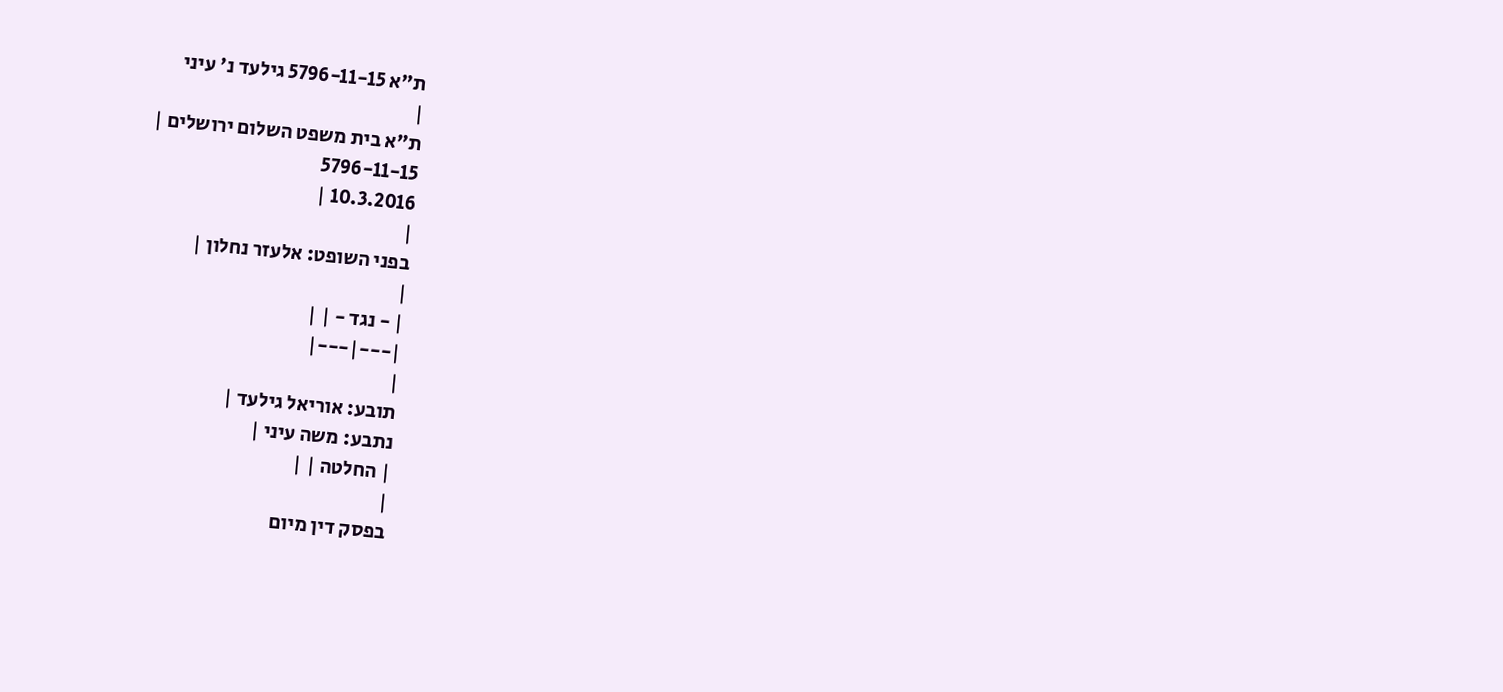ת"א 5796-11-15 גילעד נ' עיני
|
ת"א בית משפט השלום ירושלים |
5796-11-15
10.3.2016 |
|
בפני השופט: אלעזר נחלון |
|
| - נגד - | |
|---|---|
|
תובע: אוריאל גילעד |
נתבע: משה עיני |
| החלטה | |
|
בפסק דין מיום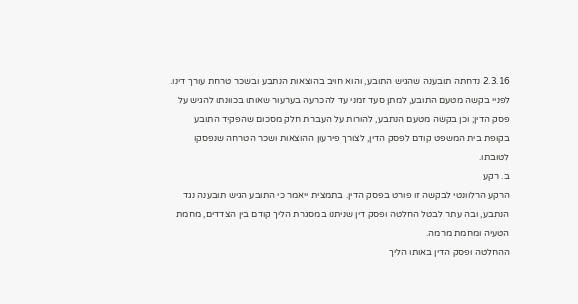2.3.16 נדחתה תובענה שהגיש התובע, והוא חויב בהוצאות הנתבע ובשכר טרחת עורך דינו. לפניי בקשה מטעם התובע, למתן סעד זמני עד להכרעה בערעור שאותו בכוונתו להגיש על פסק הדין; וכן בקשה מטעם הנתבע, להורות על העברת חלק מסכום שהפקיד התובע בקופת בית המשפט קודם לפסק הדין, לצורך פירעון ההוצאות ושכר הטרחה שנפסקו לטובתו.
ב. רקע
הרקע הרלוונטי לבקשה זו פורט בפסק הדין. בתמצית ייאמר כי התובע הגיש תובענה נגד הנתבע, ובה עתר לבטל החלטה ופסק דין שניתנו במסגרת הליך קודם בין הצדדים, מחמת הטעיה ומחמת מרמה.
ההחלטה ופסק הדין באותו הליך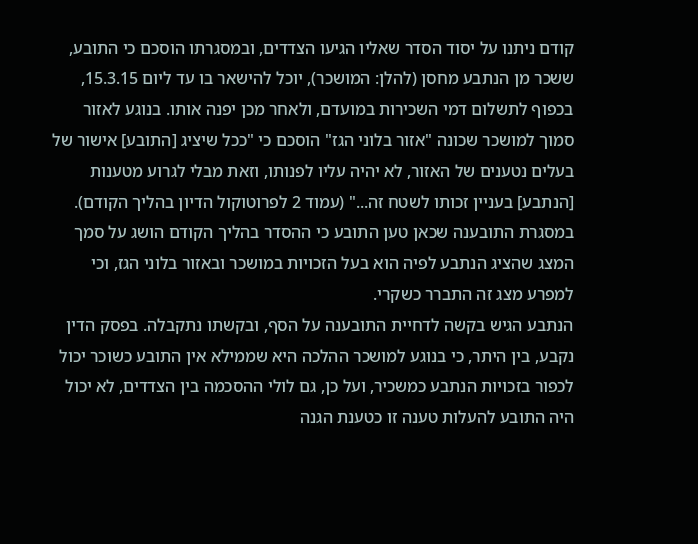קודם ניתנו על יסוד הסדר שאליו הגיעו הצדדים, ובמסגרתו הוסכם כי התובע, ששכר מן הנתבע מחסן (להלן: המושכר), יוכל להישאר בו עד ליום 15.3.15, בכפוף לתשלום דמי השכירות במועדם, ולאחר מכן יפנה אותו. בנוגע לאזור סמוך למושכר שכונה "אזור בלוני הגז" הוסכם כי "ככל שיציג [התובע] אישור של בעלים נטענים של האזור, לא יהיה עליו לפנותו, וזאת מבלי לגרוע מטענות [הנתבע] בעניין זכותו לשטח זה..." (עמוד 2 לפרוטוקול הדיון בהליך הקודם). במסגרת התובענה שכאן טען התובע כי ההסדר בהליך הקודם הושג על סמך המצג שהציג הנתבע לפיה הוא בעל הזכויות במושכר ובאזור בלוני הגז, וכי למפרע מצג זה התברר כשקרי.
הנתבע הגיש בקשה לדחיית התובענה על הסף, ובקשתו נתקבלה. בפסק הדין נקבע, בין היתר, כי בנוגע למושכר ההלכה היא שממילא אין התובע כשוכר יכול לכפור בזכויות הנתבע כמשכיר, ועל כן, גם לולי ההסכמה בין הצדדים, לא יכול היה התובע להעלות טענה זו כטענת הגנה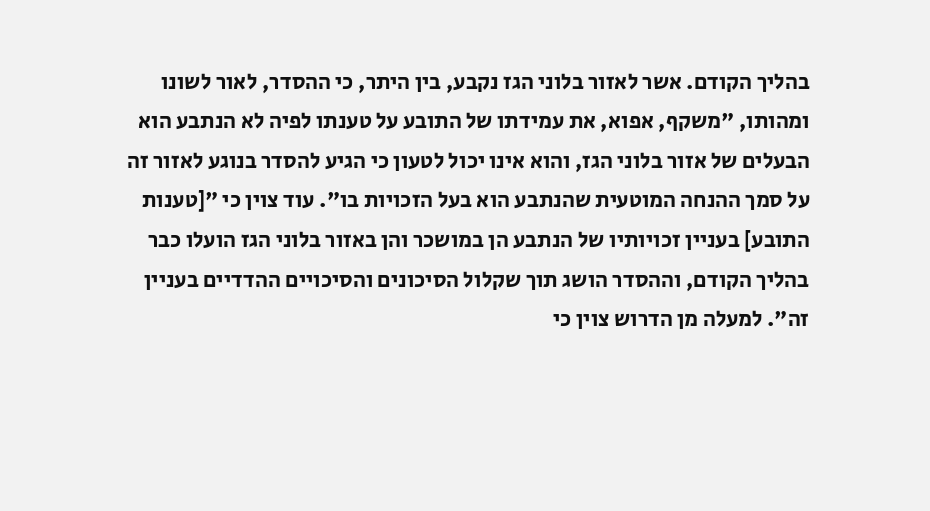בהליך הקודם. אשר לאזור בלוני הגז נקבע, בין היתר, כי ההסדר, לאור לשונו ומהותו, "משקף, אפוא, את עמידתו של התובע על טענתו לפיה לא הנתבע הוא הבעלים של אזור בלוני הגז, והוא אינו יכול לטעון כי הגיע להסדר בנוגע לאזור זה על סמך ההנחה המוטעית שהנתבע הוא בעל הזכויות בו". עוד צוין כי "[טענות התובע] בעניין זכויותיו של הנתבע הן במושכר והן באזור בלוני הגז הועלו כבר בהליך הקודם, וההסדר הושג תוך שקלול הסיכונים והסיכויים ההדדיים בעניין זה". למעלה מן הדרוש צוין כי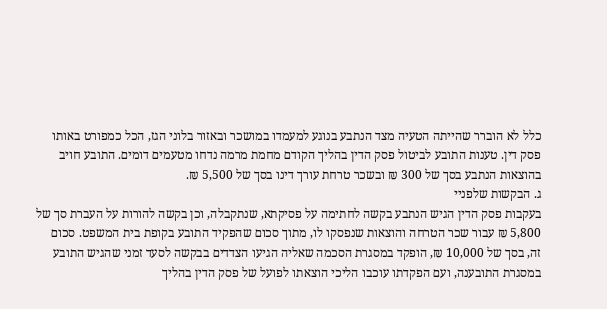כלל לא הוברר שהייתה הטעיה מצד הנתבע בנוגע למעמדו במושכר ובאזור בלוני הגז, הכל כמפורט באותו פסק דין. טענות התובע לביטול פסק הדין בהליך הקודם מחמת מרמה נדחו מטעמים דומים. התובע חויב בהוצאות הנתבע בסך של 300 ₪ ובשכר טרחת עורך דינו בסך של 5,500 ₪.
ג. הבקשות שלפניי
בעקבות פסק הדין הגיש הנתבע בקשה לחתימה על פסיקתא, שנתקבלה, וכן בקשה להורות על העברת סך של 5,800 ₪ עבור שכר הטרחה והוצאות שנפסקו לו, מתוך סכום שהפקיד התובע בקופת בית המשפט. סכום זה, בסך של 10,000 ₪, הופקד במסגרת הסכמה שאליה הגיעו הצדדים בבקשה לסעד זמני שהגיש התובע במסגרת התובענה, ועם הפקדתו עוכבו הליכי הוצאתו לפועל של פסק הדין בהליך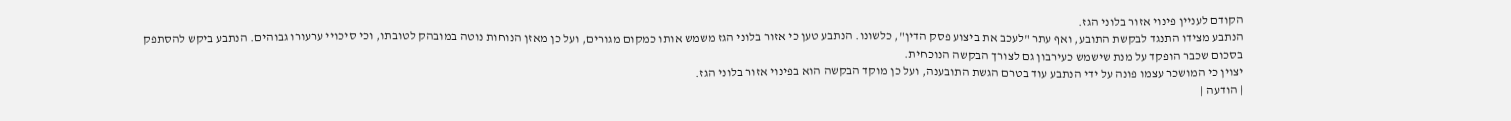הקודם לעניין פינוי אזור בלוני הגז.
הנתבע מצידו התנגד לבקשת התובע, ואף עתר "לעכב את ביצוע פסק הדין", כלשונו. הנתבע טען כי אזור בלוני הגז משמש אותו כמקום מגורים, ועל כן מאזן הנוחות נוטה במובהק לטובתו, וכי סיכויי ערעורו גבוהים. הנתבע ביקש להסתפק בסכום שכבר הופקד על מנת שישמש כעירבון גם לצורך הבקשה הנוכחית.
יצוין כי המושכר עצמו פונה על ידי הנתבע עוד בטרם הגשת התובענה, ועל כן מוקד הבקשה הוא בפינוי אזור בלוני הגז.
| הודעה |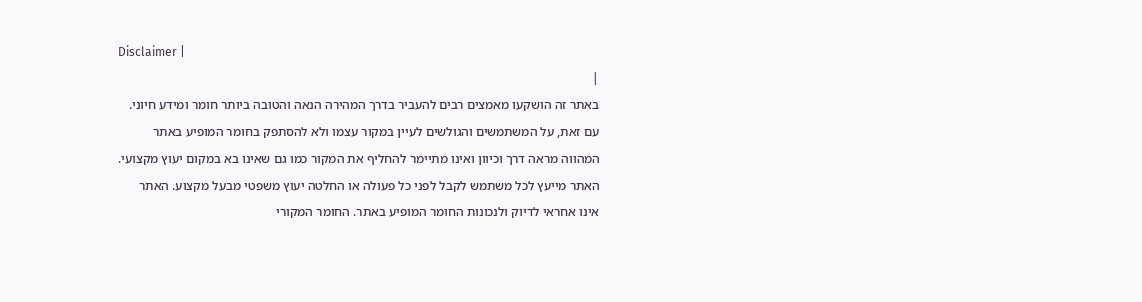Disclaimer |
|
באתר זה הושקעו מאמצים רבים להעביר בדרך המהירה הנאה והטובה ביותר חומר ומידע חיוני. עם זאת, על המשתמשים והגולשים לעיין במקור עצמו ולא להסתפק בחומר המופיע באתר המהווה מראה דרך וכיוון ואינו מתיימר להחליף את המקור כמו גם שאינו בא במקום יעוץ מקצועי. האתר מייעץ לכל משתמש לקבל לפני כל פעולה או החלטה יעוץ משפטי מבעל מקצוע. האתר אינו אחראי לדיוק ולנכונות החומר המופיע באתר. החומר המקורי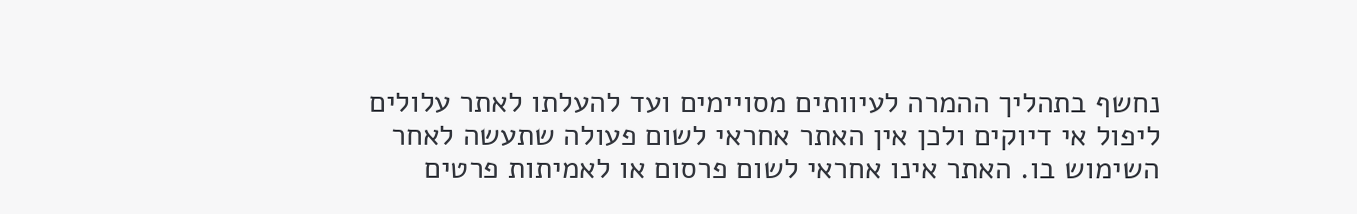נחשף בתהליך ההמרה לעיוותים מסויימים ועד להעלתו לאתר עלולים ליפול אי דיוקים ולכן אין האתר אחראי לשום פעולה שתעשה לאחר השימוש בו. האתר אינו אחראי לשום פרסום או לאמיתות פרטים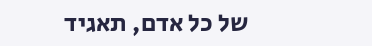של כל אדם, תאגיד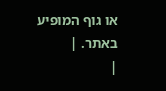או גוף המופיע באתר. |
|